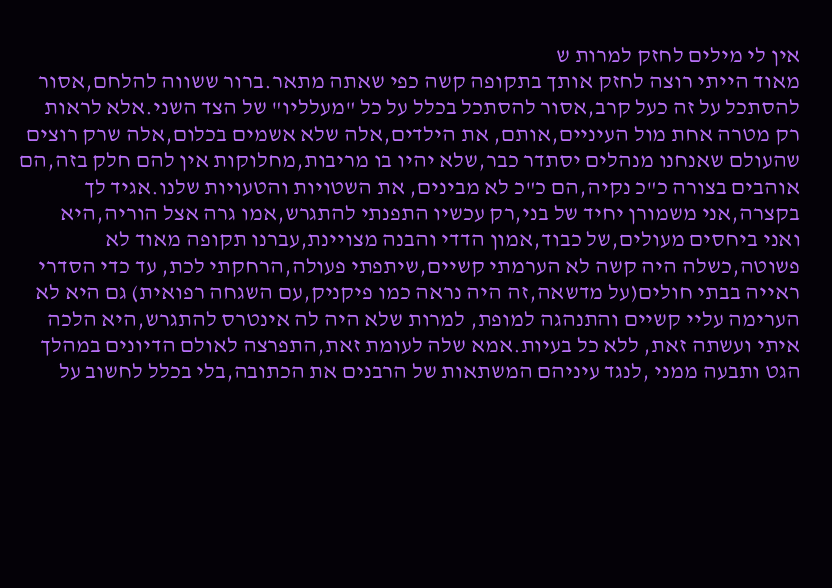אין לי מילים לחזק למרות ש
מאוד הייתי רוצה לחזק אותך בתקופה קשה כפי שאתה מתאר.ברור ששווה להלחם,אסור להסתכל על זה כעל קרב,אסור להסתכל בכלל על כל "מעלליו" של הצד השני.אלא לראות רק מטרה אחת מול העיניים,אותם, את הילדים,אלה שלא אשמים בכלום,אלה שרק רוצים שהעולם שאנחנו מנהלים יסתדר כבר,שלא יהיו בו מריבות,מחלוקות אין להם חלק בזה,הם אוהבים בצורה כ"כ נקיה,הם כ"כ לא מבינים, את השטויות והטעויות שלנו.אגיד לך בקצרה,אני משמורן יחיד של בני,רק עכשיו התפנתי להתגרש,אמו גרה אצל הוריה,היא ואני ביחסים מעולים,של כבוד,אמון הדדי והבנה מצויינת,עברנו תקופה מאוד לא פשוטה,כשלה היה קשה לא הערמתי קשיים,שיתפתי פעולה,הרחקתי לכת, עד כדי הסדרי ראייה בבתי חולים(על מדשאה,זה היה נראה כמו פיקניק,עם השגחה רפואית) גם היא לא הערימה עליי קשיים והתנהגה למופת, למרות שלא היה לה אינטרס להתגרש,היא הלכה איתי ועשתה זאת, ללא כל בעיות.אמא שלה לעומת זאת,התפרצה לאולם הדיונים במהלך הגט ותבעה ממני ,לנגד עיניהם המשתאות של הרבנים את הכתובה,בלי בכלל לחשוב על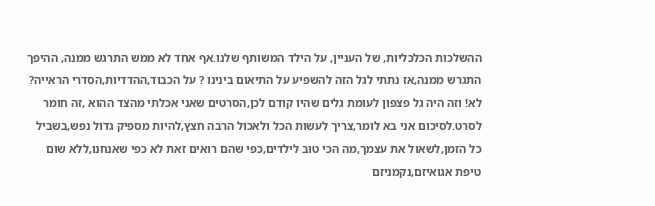ההשלכות הכלכליות, של העניין, על הילד המשותף שלנו.אף אחד לא ממש התרגש ממנה, ההיפך התגרש ממנה,אז נתתי לגל הזה להשפיע על התיאום בינינו ? על הכבוד,ההדדיות,הסדרי הראייה? לא! וזה היה גל פצפון לעומת גלים שהיו קודם לכן,הסרטים שאני אכלתי מהצד ההוא ,זה חומר לסרט.לסיכום אני בא לומר,צריך לעשות הכל ולאכול הרבה חצץ,להיות מספיק גדול נפש,בשביל כל הזמן,לשאול את עצמך,מה הכי טוב לילדים,כפי שהם רואים זאת לא כפי שאנחנו,ללא שום טיפת אגואיזם,נקמניזם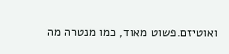ואוטיזם.פשוט מאוד, כמו מנטרה מה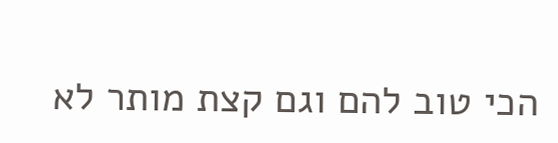הכי טוב להם וגם קצת מותר לא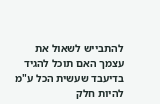להתבייש לשאול את עצמך האם תוכל להגיד בדיעבד שעשית הכל ע"מ להיות חלק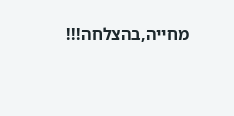מחייה,בהצלחה!!!